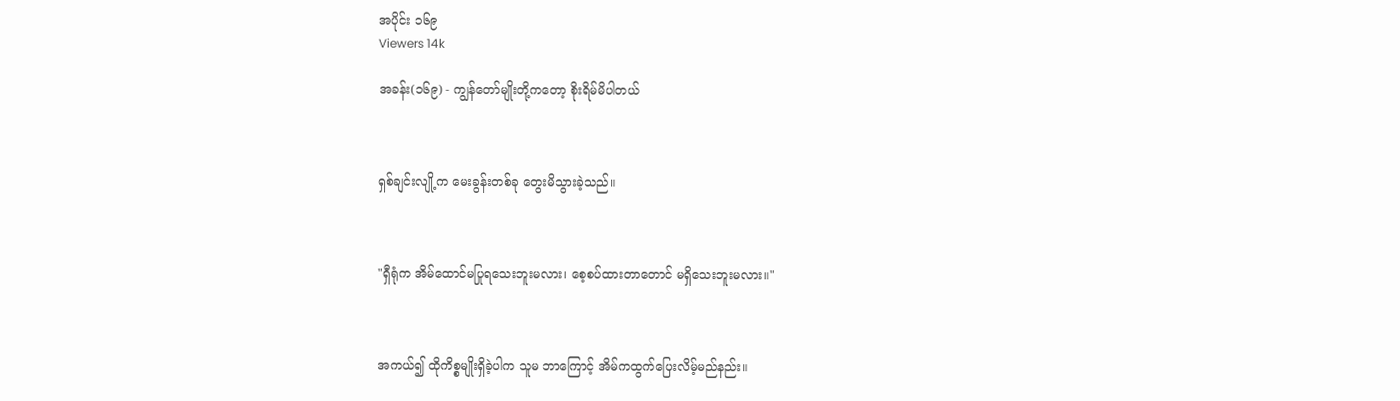အပိုင်း ၁၆၉
Viewers 14k

အခန်း(၁၆၉) - ကျွန်တော်မျိုးတို့ကတော့ စိုးရိမ်မိပါတယ်



ရှစ်ချင်းလျို့က မေးခွန်းတစ်ခု တွေးမိသွားခဲ့သည်။



"ရှီရုံက အိမ်ထောင်မပြုရသေးဘူးမလား၊ စေ့စပ်ထားတာတောင် မရှိသေးဘူးမလား။"



အကယ်၍ ထိုကိစ္စမျိုးရှိခဲ့ပါက သူမ ဘာကြောင့် အိမ်ကထွက်ပြေးလိမ့်မည်နည်း။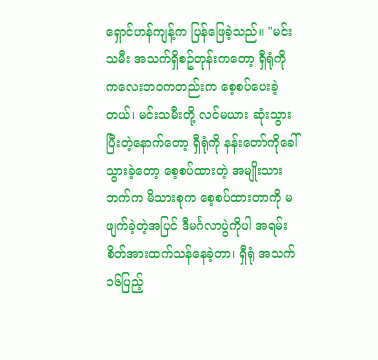ရှောင်ဟန်ကျန့်က ပြန်ဖြေခဲ့သည်။ "မင်းသမီး အသက်ရှိစဥ်တုန်းကတော့ ရှီရုံကို ကလေးဘဝကတည်းက စေ့စပ်ပေးခဲ့တယ်၊ မင်းသမီးတို့ လင်မယား ဆုံးသွားပြီးတဲ့နောက်တော့ ရှီရုံကို နန်းတော်ကိုခေါ်သွားခဲ့တော့ စေ့စပ်ထားတဲ့ အမျိုးသားဘက်က မိသားစုက စေ့စပ်ထားတာကို မဖျက်ခဲ့တဲ့အပြင် ဒီမင်္ဂလာပွဲကိုပါ အရမ်းစိတ်အားထက်သန်နေခဲ့တာ၊ ရှီရုံ အသက် ၁၆ပြည့်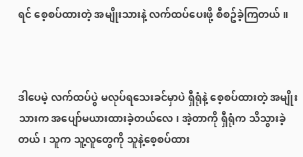ရင် စေ့စပ်ထားတဲ့ အမျိုးသားနဲ့ လက်ထပ်ပေးဖို့ စီစဥ်ခဲ့ကြတယ်။



ဒါပေမဲ့ လက်ထပ်ပွဲ မလုပ်ရသေးခင်မှာပဲ ရှီရုံနဲ့ စေ့စပ်ထားတဲ့ အမျိုးသားက အပျော်မယားထားခဲ့တယ်လေ၊ အဲ့တာကို ရှီရုံက သိသွားခဲ့တယ်၊ သူက သူ့လူတွေကို သူနဲ့စေ့စပ်ထား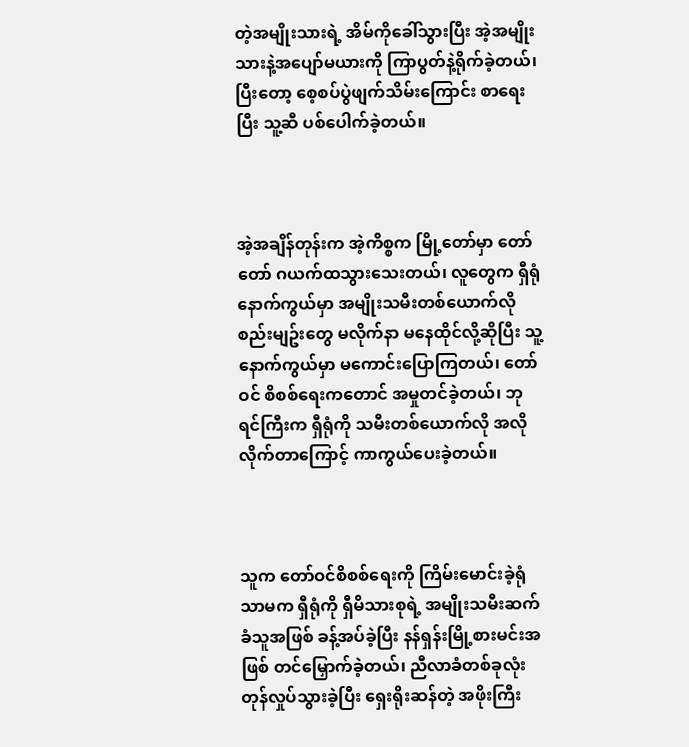တဲ့အမျိုးသားရဲ့ အိမ်ကိုခေါ်သွားပြီး အဲ့အမျိုးသားနဲ့အပျော်မယားကို ကြာပွတ်နဲ့ရိုက်ခဲ့တယ်၊ ပြီးတော့ စေ့စပ်ပွဲဖျက်သိမ်းကြောင်း စာရေးပြီး သူ့ဆီ ပစ်ပေါက်ခဲ့တယ်။



အဲ့အချိန်တုန်းက အဲ့ကိစ္စက မြို့တော်မှာ တော်တော် ဂယက်ထသွားသေးတယ်၊ လူတွေက ရှီရုံနောက်ကွယ်မှာ အမျိုးသမီးတစ်ယောက်လို စည်းမျဥ်းတွေ မလိုက်နာ မနေထိုင်လို့ဆိုပြီး သူ့နောက်ကွယ်မှာ မကောင်းပြောကြတယ်၊ တော်ဝင် စိစစ်ရေးကတောင် အမှုတင်ခဲ့တယ်၊ ဘုရင်ကြီးက ရှီရုံကို သမီးတစ်ယောက်လို အလိုလိုက်တာကြောင့် ကာကွယ်ပေးခဲ့တယ်။



သူက တော်ဝင်စိစစ်ရေးကို ကြိမ်းမောင်းခဲ့ရုံသာမက ရှီရုံကို ရှီမိသားစုရဲ့ အမျိုးသမီးဆက်ခံသူအဖြစ် ခန့်အပ်ခဲ့ပြီး နန်ရှန်းမြို့စားမင်းအဖြစ် တင်မြှောက်ခဲ့တယ်၊ ညီလာခံတစ်ခုလုံး တုန်လှုပ်သွားခဲ့ပြီး ရှေးရိုးဆန်တဲ့ အဖိုးကြီး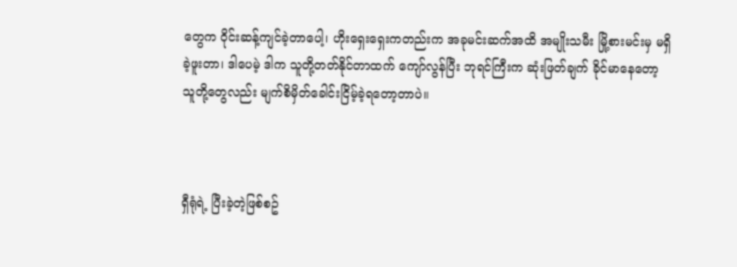တွေက ဝိုင်းဆန့်ကျင်ခဲ့တာပေါ့၊ ဟိုးရှေးရှေးကတည်းက အခုမင်းဆက်အထိ အမျိုးသမီး မြို့စားမင်းမှ မရှိခဲ့ဖူးတာ၊ ဒါပေမဲ့ ဒါက သူတို့တတ်နိုင်တာထက် ကျော်လွန်ပြီး ဘုရင်ကြီးက ဆုံးဖြတ်ချက် ခိုင်မာနေတော့ သူတို့တွေလည်း မျက်စိမှိတ်ခေါင်းငြိမ့်ခဲ့ရတော့တာပဲ။



ရှီရုံရဲ့ ပြီးခဲ့တဲ့ဖြစ်စဥ်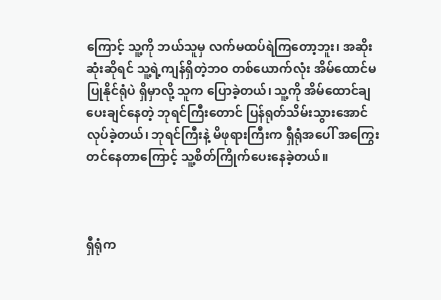ကြောင့် သူ့ကို ဘယ်သူမှ လက်မထပ်ရဲကြတော့ဘူး၊ အဆိုးဆုံးဆိုရင် သူ့ရဲ့ကျန်ရှိတဲ့ဘဝ တစ်ယောက်လုံး အိမ်ထောင်မပြုနိုင်ရုံပဲ ရှိမှာလို့ သူက ပြောခဲ့တယ်၊ သူ့ကို အိမ်ထောင်ချပေးချင်နေတဲ့ ဘုရင်ကြီးတောင် ပြန်ရုတ်သိမ်းသွားအောင် လုပ်ခဲ့တယ်၊ ဘုရင်ကြီးနဲ့ မိဖုရားကြီးက ရှီရုံအပေါ် အကြွေးတင်နေတာကြောင့် သူ့စိတ်ကြိုက်ပေးနေခဲ့တယ်။



ရှီရုံက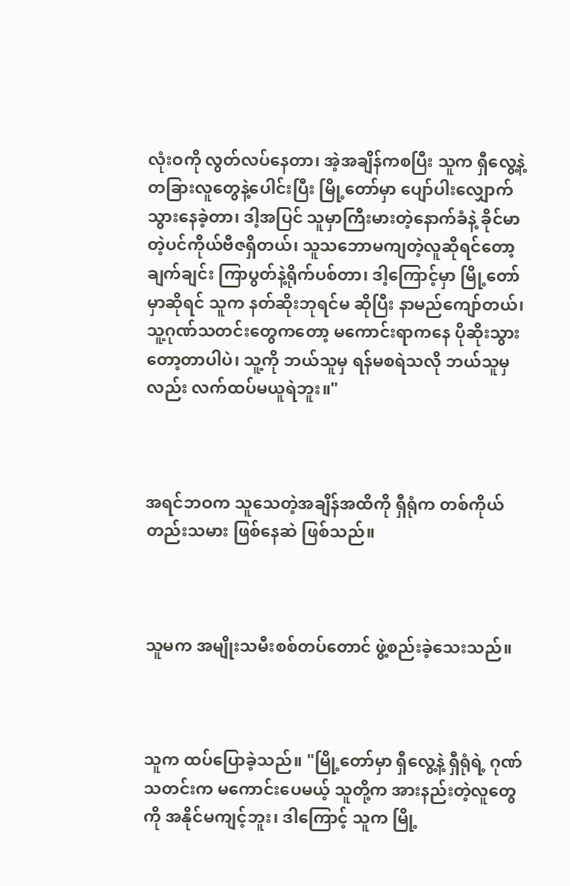လုံးဝကို လွတ်လပ်နေတာ၊ အဲ့အချိန်ကစပြီး သူက ရှီလွေ့နဲ့ တခြားလူတွေနဲ့ပေါင်းပြီး မြို့တော်မှာ ပျော်ပါးလျှောက်သွားနေခဲ့တာ၊ ဒါ့အပြင် သူမှာကြီးမားတဲ့နောက်ခံနဲ့ ခိုင်မာတဲ့ပင်ကိုယ်ဗီဇရှိတယ်၊ သူသဘောမကျတဲ့လူဆိုရင်တော့ ချက်ချင်း ကြာပွတ်နဲ့ရိုက်ပစ်တာ၊ ဒါ့ကြောင့်မှာ မြို့တော်မှာဆိုရင် သူက နတ်ဆိုးဘုရင်မ ဆိုပြီး နာမည်ကျော်တယ်၊ သူ့ဂုဏ်သတင်းတွေကတော့ မကောင်းရာကနေ ပိုဆိုးသွားတော့တာပါပဲ၊ သူ့ကို ဘယ်သူမှ ရန်မစရဲသလို ဘယ်သူမှလည်း လက်ထပ်မယူရဲဘူး။"



အရင်ဘဝက သူသေတဲ့အချိန်အထိကို ရှီရုံက တစ်ကိုယ်တည်းသမား ဖြစ်နေဆဲ ဖြစ်သည်။



သူမက အမျိုးသမီးစစ်တပ်တောင် ဖွဲ့စည်းခဲ့သေးသည်။



သူက ထပ်ပြောခဲ့သည်။ "မြို့တော်မှာ ရှီလွေ့နဲ့ ရှီရုံရဲ့ ဂုဏ်သတင်းက မကောင်းပေမယ့် သူတို့က အားနည်းတဲ့လူတွေကို အနိုင်မကျင့်ဘူး၊ ဒါကြောင့် သူက မြို့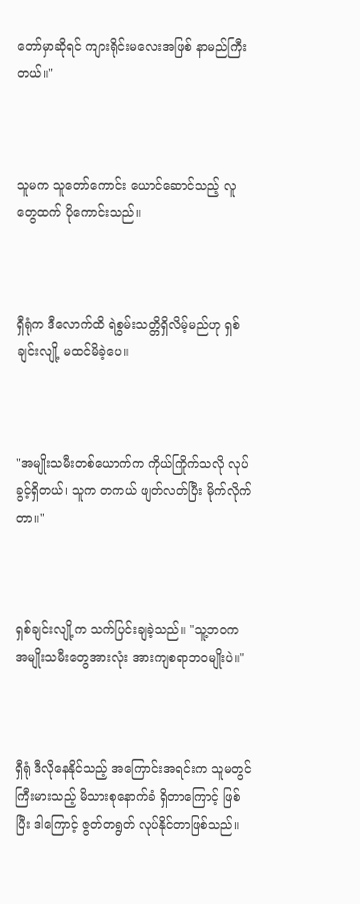တော်မှာဆိုရင် ကျားရိုင်းမလေးအဖြစ် နာမည်ကြီးတယ်။"



သူမက သူတော်ကောင်း ယောင်ဆောင်သည့် လူတွေထက် ပိုကောင်းသည်။



ရှီရုံက ဒီလောက်ထိ ရဲစွမ်းသတ္တိရှိလိမ့်မည်ဟု ရှစ်ချင်းလျို့ မထင်မိခဲ့ပေ။



"အမျိုးသမီးတစ်ယောက်က ကိုယ်ကြိုက်သလို လုပ်ခွင့်ရှိတယ်၊ သူက တကယ် ဖျတ်လတ်ပြီး မိုက်လိုက်တာ။"



ရှစ်ချင်းလျို့က သက်ပြင်းချခဲ့သည်။ "သူ့ဘဝက အမျိုးသမီးတွေအားလုံး အားကျစရာဘဝမျိုးပဲ။"



ရှီရုံ ဒီလိုနေနိုင်သည့် အကြောင်းအရင်းက သူမတွင် ကြီးမားသည့် မိသားစုနောက်ခံ ရှိတာကြောင့် ဖြစ်ပြီး ဒါကြောင့် ဇွတ်တရွတ် လုပ်နိုင်တာဖြစ်သည်။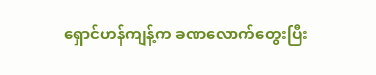ရှောင်ဟန်ကျန့်က ခဏလောက်တွေးပြီး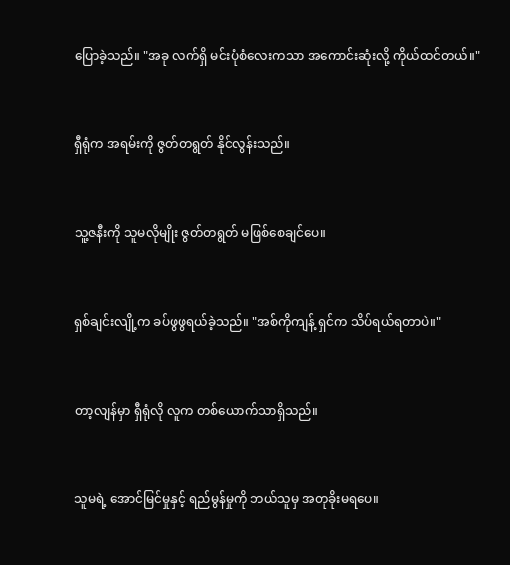ပြောခဲ့သည်။ "အခု လက်ရှိ မင်းပုံစံလေးကသာ အကောင်းဆုံးလို့ ကိုယ်ထင်တယ်။"



ရှီရုံက အရမ်းကို ဇွတ်တရွတ် နိုင်လွန်းသည်။



သူ့ဇနီးကို သူမလိုမျိုး ဇွတ်တရွတ် မဖြစ်စေချင်ပေ။



ရှစ်ချင်းလျို့က ခပ်ဖွဖွရယ်ခဲ့သည်။ "အစ်ကိုကျန့် ရှင်က သိပ်ရယ်ရတာပဲ။"



တာ့လျန်မှာ ရှီရုံလို လူက တစ်ယောက်သာရှိသည်။



သူမရဲ့ အောင်မြင်မှုနှင့် ရည်မွန်မှုကို ဘယ်သူမှ အတုခိုးမရပေ။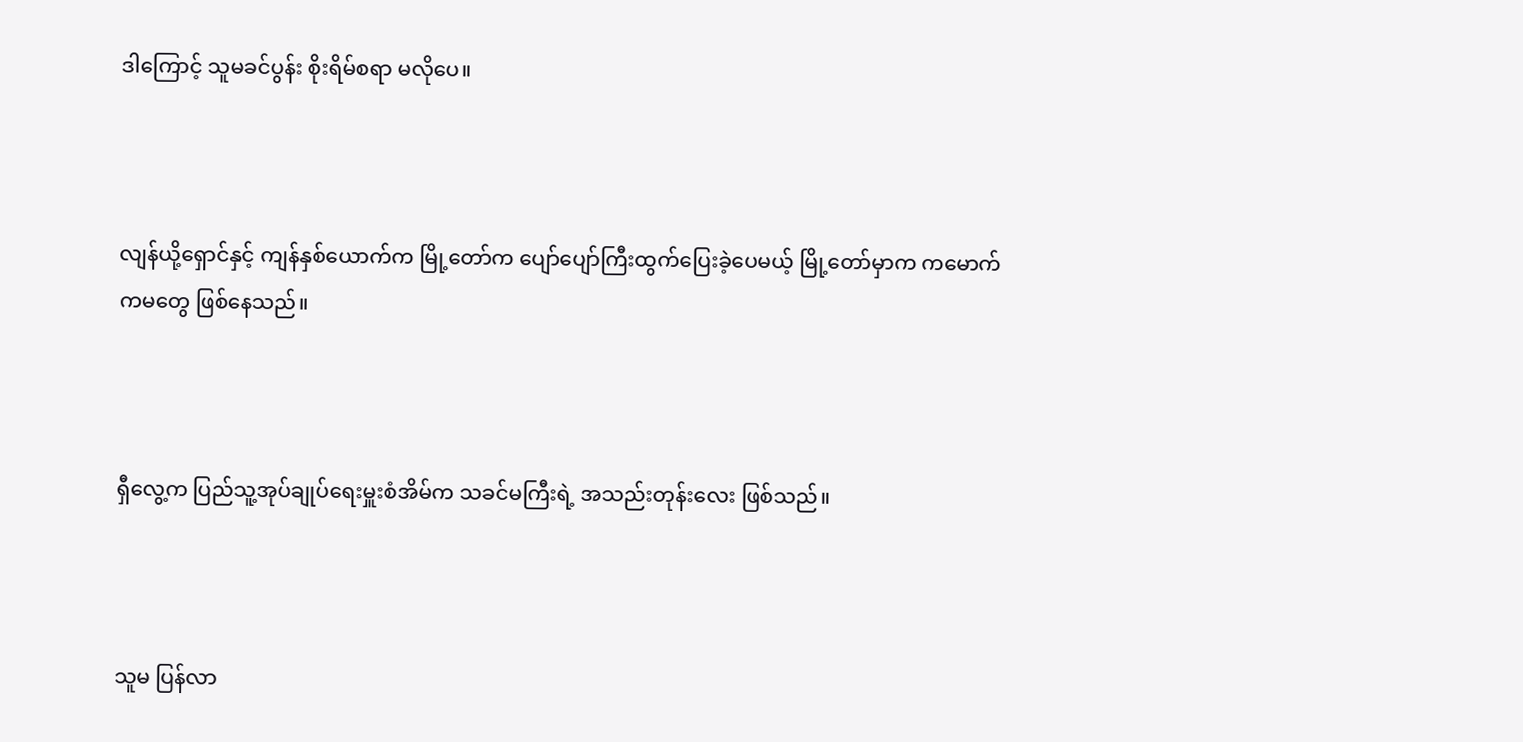ဒါကြောင့် သူမခင်ပွန်း စိုးရိမ်စရာ မလိုပေ။



လျန်ယို့ရှောင်နှင့် ကျန်နှစ်ယောက်က မြို့တော်က ပျော်ပျော်ကြီးထွက်ပြေးခဲ့ပေမယ့် မြို့တော်မှာက ကမောက်ကမတွေ ဖြစ်နေသည်။



ရှီလွေ့က ပြည်သူ့အုပ်ချုပ်ရေးမှူးစံအိမ်က သခင်မကြီးရဲ့ အသည်းတုန်းလေး ဖြစ်သည်။



သူမ ပြန်လာ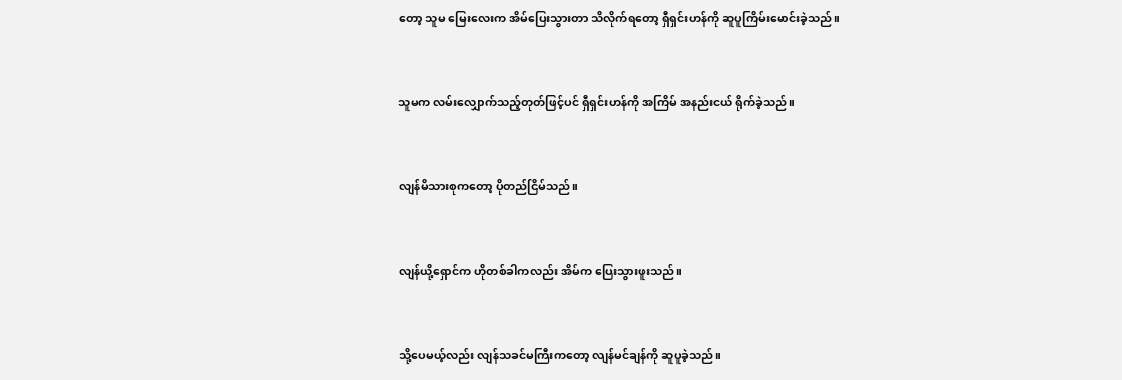တော့ သူမ မြေးလေးက အိမ်ပြေးသွားတာ သိလိုက်ရတော့ ရှီရှင်းဟန်ကို ဆူပူကြိမ်းမောင်းခဲ့သည်။



သူမက လမ်းလျှောက်သည့်တုတ်ဖြင့်ပင် ရှီရှင်းဟန်ကို အကြိမ် အနည်းငယ် ရိုက်ခဲ့သည်။



လျန်မိသားစုကတော့ ပိုတည်ငြိမ်သည်။



လျန်ယို့ရှောင်က ဟိုတစ်ခါကလည်း အိမ်က ပြေးသွားဖူးသည်။



သို့ပေမယ့်လည်း လျန်သခင်မကြီးကတော့ လျန်မင်ချန်ကို ဆူပူခဲ့သည်။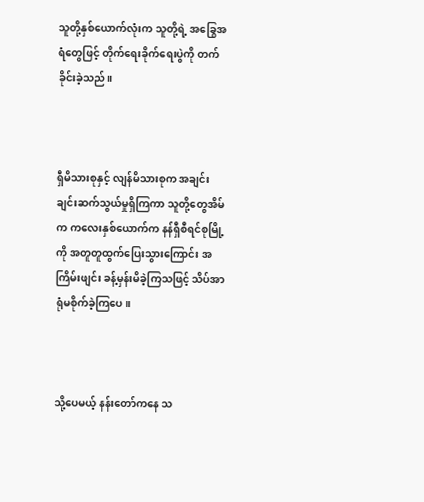သူတို့နှစ်ယောက်လုံးက သူတို့ရဲ့ အခြွေအရံတွေဖြင့် တိုက်ရေးခိုက်ရေးပွဲကို တက်ခိုင်းခဲ့သည်။



ရှီမိသားစုနှင့် လျန်မိသားစုက အချင်းချင်းဆက်သွယ်မှုရှိကြကာ သူတို့တွေအိမ်က ကလေးနှစ်ယောက်က နန်ရှီစီရင်စုမြို့ကို အတူတူထွက်ပြေးသွားကြောင်း အကြိမ်းဖျင်း ခန့်မှန်းမိခဲ့ကြသဖြင့် သိပ်အာရုံမစိုက်ခဲ့ကြပေ။



သို့ပေမယ့် နန်းတော်ကနေ သ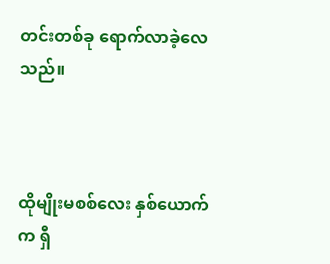တင်းတစ်ခု ရောက်လာခဲ့လေသည်။



ထိုမျိုးမစစ်လေး နှစ်ယောက်က ရှီ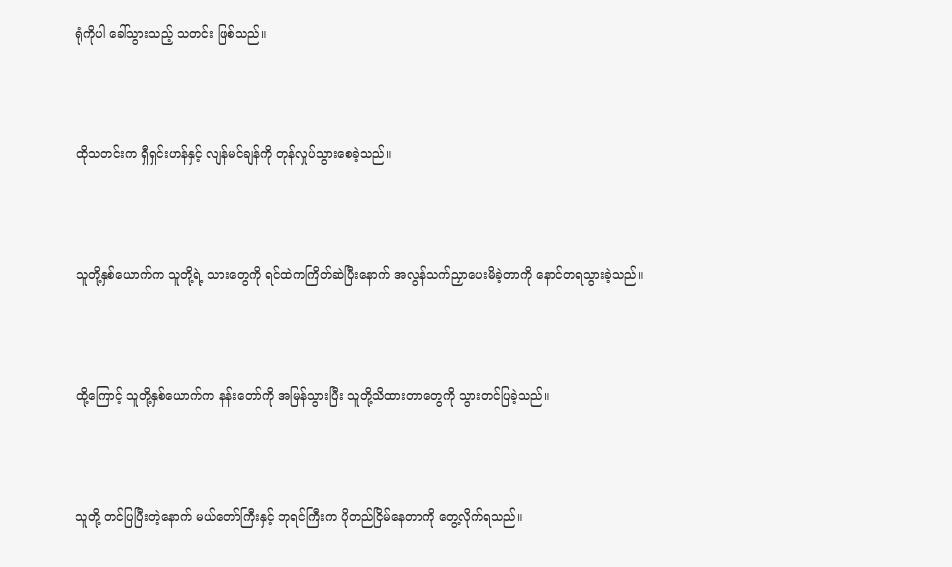ရုံကိုပါ ခေါ်သွားသည့် သတင်း ဖြစ်သည်။



ထိုသတင်းက ရှီရှင်းဟန်နှင့် လျန်မင်ချန်ကို တုန်လှုပ်သွားစေခဲ့သည်။



သူတို့နှစ်ယောက်က သူတို့ရဲ့ သားတွေကို ရင်ထဲကကြိတ်ဆဲပြီးနောက် အလွန်သက်ညှာပေးမိခဲ့တာကို နောင်တရသွားခဲ့သည်။



ထို့ကြောင့် သူတို့နှစ်ယောက်က နန်းတော်ကို အမြန်သွားပြီး သူတို့သိထားတာတွေကို သွားတင်ပြခဲ့သည်။



သူတို့ တင်ပြပြီးတဲ့နောက် မယ်တော်ကြီးနှင့် ဘုရင်ကြီးက ပိုတည်ငြိမ်နေတာကို တွေ့လိုက်ရသည်။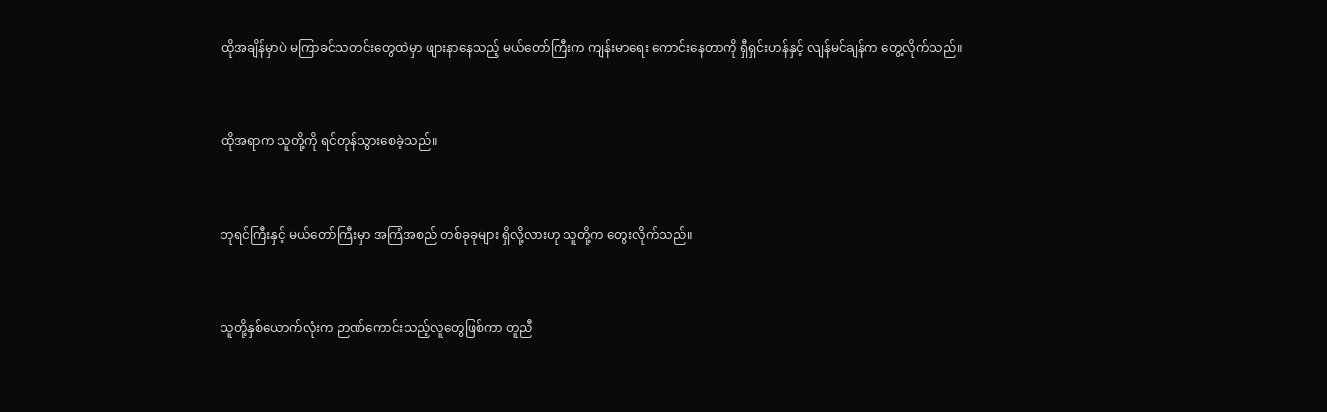ထိုအချိန်မှာပဲ မကြာခင်သတင်းတွေထဲမှာ ဖျားနာနေသည့် မယ်တော်ကြီးက ကျန်းမာရေး ကောင်းနေတာကို ရှီရှင်းဟန်နှင့် လျန်မင်ချန်က တွေ့လိုက်သည်။



ထိုအရာက သူတို့ကို ရင်တုန်သွားစေခဲ့သည်။



ဘုရင်ကြီးနှင့် မယ်တော်ကြီးမှာ အကြံအစည် တစ်ခုခုများ ရှိလို့လားဟု သူတို့က တွေးလိုက်သည်။



သူတို့နှစ်ယောက်လုံးက ဉာဏ်ကောင်းသည့်လူတွေဖြစ်ကာ တူညီ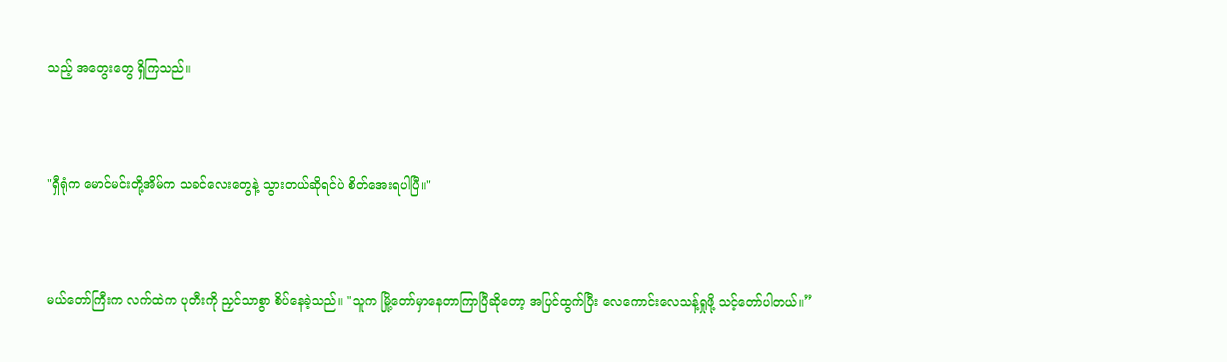သည့် အတွေးတွေ ရှိကြသည်။



"ရှီရုံက မောင်မင်းတို့အိမ်က သခင်လေးတွေနဲ့ သွားတယ်ဆိုရင်ပဲ စိတ်အေးရပါပြီ။"



မယ်တော်ကြီးက လက်ထဲက ပုတီးကို ညှင်သာစွာ စိပ်နေခဲ့သည်။ "သူက မြို့တော်မှာနေတာကြာပြီဆိုတော့ အပြင်ထွက်ပြီး လေကောင်းလေသန့်ရှုဖို့ သင့်တော်ပါတယ်။”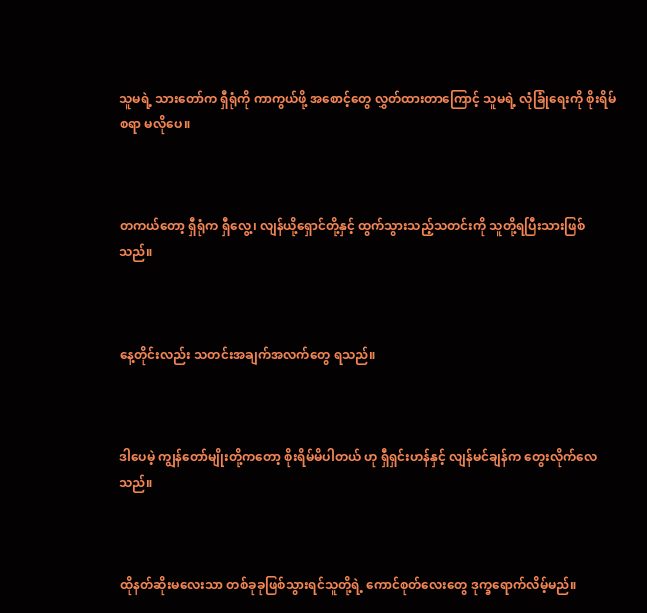သူမရဲ့ သားတော်က ရှီရုံကို ကာကွယ်ဖို့ အစောင့်တွေ လွှတ်ထားတာကြောင့် သူမရဲ့ လုံခြုံရေးကို စိုးရိမ်စရာ မလိုပေ။



တကယ်တော့ ရှီရုံက ရှီလွေ့၊ လျန်ယို့ရှောင်တို့နှင့် ထွက်သွားသည့်သတင်းကို သူတို့ရပြီးသားဖြစ်သည်။



နေ့တိုင်းလည်း သတင်းအချက်အလက်တွေ ရသည်။



ဒါပေမဲ့ ကျွန်တော်မျိုးတို့ကတော့ စိုးရိမ်မိပါတယ် ဟု ရှီရှင်းဟန်နှင့် လျန်မင်ချန်က တွေးလိုက်လေသည်။



ထိုနတ်ဆိုးမလေးသာ တစ်ခုခုဖြစ်သွားရင်သူတို့ရဲ့ ကောင်စုတ်လေးတွေ ဒုက္ခရောက်လိမ့်မည်။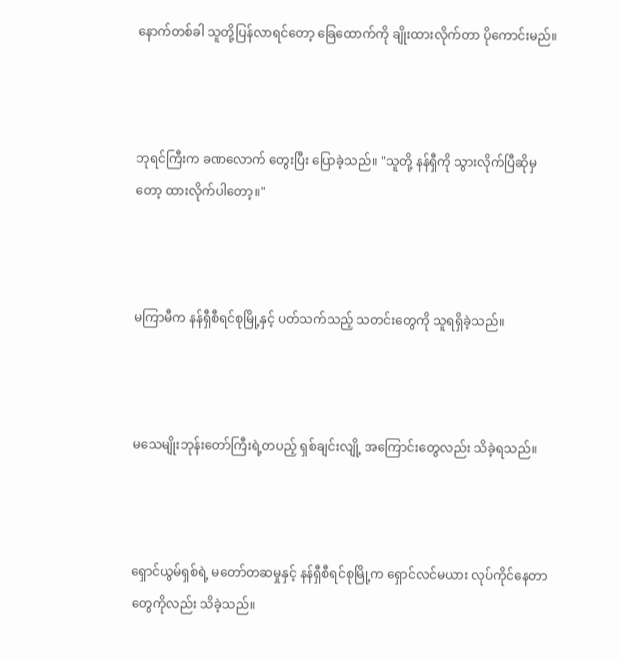နောက်တစ်ခါ သူတို့ပြန်လာရင်တော့ ခြေထောက်ကို ချိုးထားလိုက်တာ ပိုကောင်းမည်။



ဘုရင်ကြီးက ခဏလောက် တွေးပြီး ပြောခဲ့သည်။ "သူတို့ နန်ရှီကို သွားလိုက်ပြီဆိုမှတော့ ထားလိုက်ပါတော့။"



မကြာမီက နန်ရှီစီရင်စုမြို့နှင့် ပတ်သက်သည့် သတင်းတွေကို သူရရှိခဲ့သည်။



မသေမျိုးဘုန်းတော်ကြီးရဲ့တပည့် ရှစ်ချင်းလျို့ အကြောင်းတွေလည်း သိခဲ့ရသည်။



ရှောင်ယွမ်ရှစ်ရဲ့ မတော်တဆမှုနှင့် နန်ရှီစီရင်စုမြို့က ရှောင်လင်မယား လုပ်ကိုင်နေတာတွေကိုလည်း သိခဲ့သည်။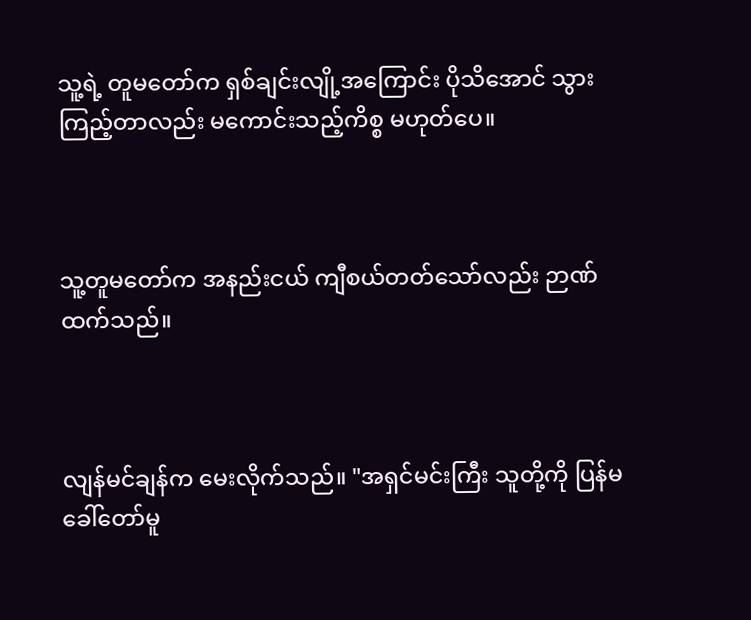သူ့ရဲ့ တူမတော်က ရှစ်ချင်းလျို့အကြောင်း ပိုသိအောင် သွားကြည့်တာလည်း မကောင်းသည့်ကိစ္စ မဟုတ်ပေ။



သူ့တူမတော်က အနည်းငယ် ကျီစယ်တတ်သော်လည်း ဉာဏ်ထက်သည်။



လျန်မင်ချန်က မေးလိုက်သည်။ "အရှင်မင်းကြီး သူတို့ကို ပြန်မခေါ်တော်မူ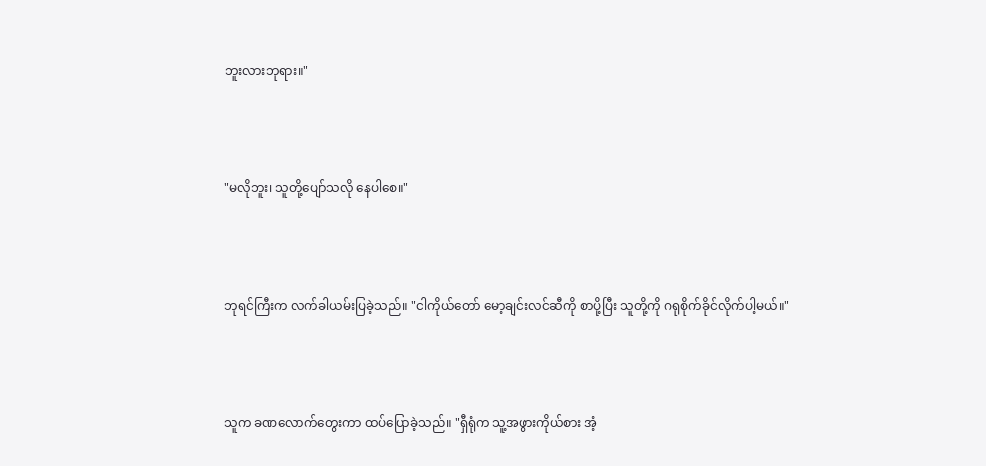ဘူးလားဘုရား။"



"မလိုဘူး၊ သူတို့ပျော်သလို နေပါစေ။"



ဘုရင်ကြီးက လက်ခါယမ်းပြခဲ့သည်။ "ငါကိုယ်တော် မော့ချင်းလင်ဆီကို စာပို့ပြီး သူတို့ကို ဂရုစိုက်ခိုင်လိုက်ပါ့မယ်။"



သူက ခဏလောက်တွေးကာ ထပ်ပြောခဲ့သည်။ "ရှီရုံက သူ့အဖွားကိုယ်စား အံ့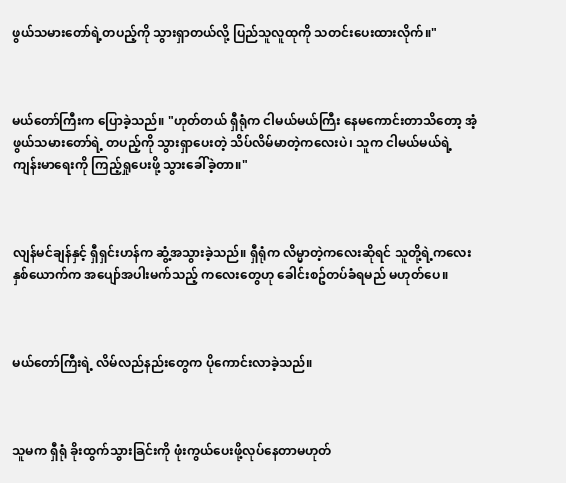ဖွယ်သမားတော်ရဲ့တပည့်ကို သွားရှာတယ်လို့ ပြည်သူလူထုကို သတင်းပေးထားလိုက်။"



မယ်တော်ကြီးက ပြောခဲ့သည်။ "ဟုတ်တယ် ရှီရုံက ငါမယ်မယ်ကြီး နေမကောင်းတာသိတော့ အံ့ဖွယ်သမားတော်ရဲ့ တပည့်ကို သွားရှာပေးတဲ့ သိပ်လိမ်မာတဲ့ကလေးပဲ၊ သူက ငါမယ်မယ်ရဲ့ ကျန်းမာရေးကို ကြည့်ရှုပေးဖို့ သွားခေါ်ခဲ့တာ။"



လျန်မင်ချန်နှင့် ရှီရှင်းဟန်က ဆွံ့အသွားခဲ့သည်။ ရှီရုံက လိမ္မာတဲ့ကလေးဆိုရင် သူတို့ရဲ့ကလေးနှစ်ယောက်က အပျော်အပါးမက်သည့် ကလေးတွေဟု ခေါင်းစဥ်တပ်ခံရမည် မဟုတ်ပေ။



မယ်တော်ကြီးရဲ့ လိမ်လည်နည်းတွေက ပိုကောင်းလာခဲ့သည်။



သူမက ရှီရုံ ခိုးထွက်သွားခြင်းကို ဖုံးကွယ်ပေးဖို့လုပ်နေတာမဟုတ်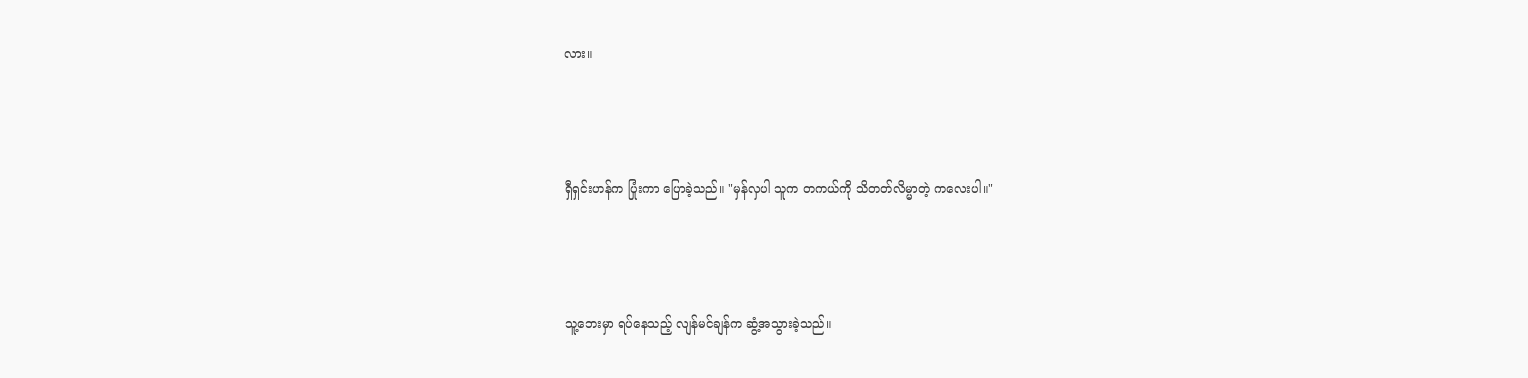လား။



ရှီရှင်းဟန်က ပြုံးကာ ပြောခဲ့သည်။ "မှန်လှပါ သူက တကယ်ကို သိတတ်လိမ္မာတဲ့ ကလေးပါ။"



သူ့ဘေးမှာ ရပ်နေသည့် လျန်မင်ချန်က ဆွံ့အသွားခဲ့သည်။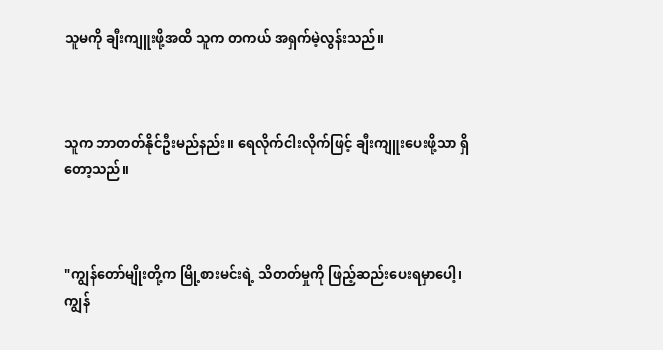သူမကို ချီးကျူးဖို့အထိ သူက တကယ် အရှက်မဲ့လွန်းသည်။



သူက ဘာတတ်နိုင်ဦးမည်နည်း။ ရေလိုက်ငါးလိုက်ဖြင့် ချီးကျူးပေးဖို့သာ ရှိတော့သည်။



"ကျွန်တော်မျိုးတို့က မြို့စားမင်းရဲ့ သိတတ်မှုကို ဖြည့်ဆည်းပေးရမှာပေါ့၊ ကျွန်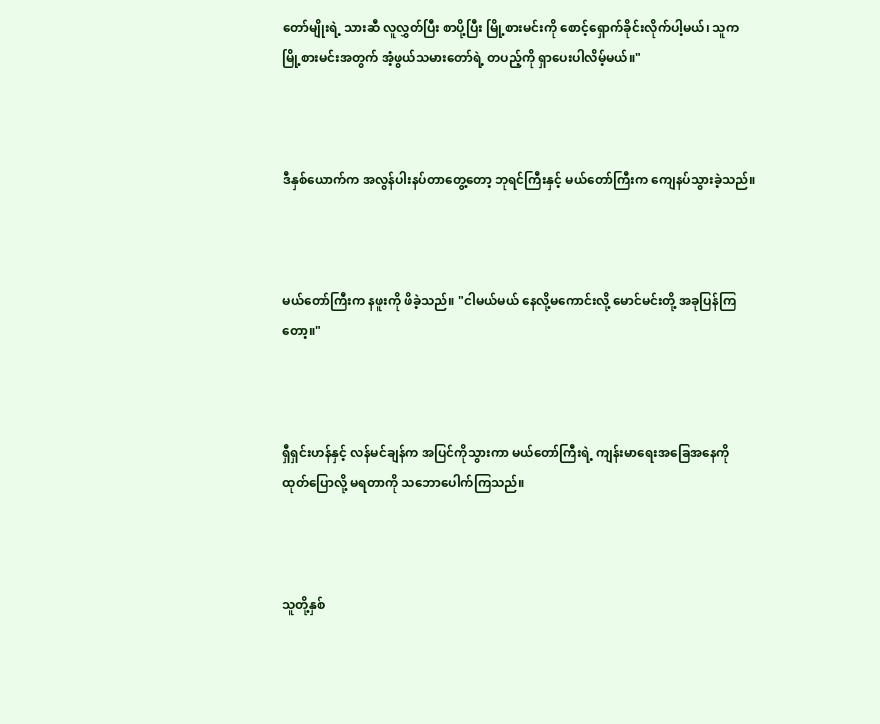တော်မျိုးရဲ့ သားဆီ လူလွှတ်ပြီး စာပို့ပြီး မြို့စားမင်းကို စောင့်ရှောက်ခိုင်းလိုက်ပါ့မယ်၊ သူက မြို့စားမင်းအတွက် အံ့ဖွယ်သမားတော်ရဲ့ တပည့်ကို ရှာပေးပါလိမ့်မယ်။"



ဒီနှစ်ယောက်က အလွန်ပါးနပ်တာတွေ့တော့ ဘုရင်ကြီးနှင့် မယ်တော်ကြီးက ကျေနပ်သွားခဲ့သည်။



မယ်တော်ကြီးက နဖူးကို ဖိခဲ့သည်။ "ငါမယ်မယ် နေလို့မကောင်းလို့ မောင်မင်းတို့ အခုပြန်ကြတော့။"



ရှီရှင်းဟန်နှင့် လန်မင်ချန်က အပြင်ကိုသွားကာ မယ်တော်ကြီးရဲ့ ကျန်းမာရေးအခြေအနေကို ထုတ်ပြောလို့ မရတာကို သဘောပေါက်ကြသည်။



သူတို့နှစ်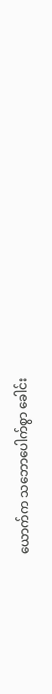ယောက်က သဘောပေါက်စွာ ခေါင်း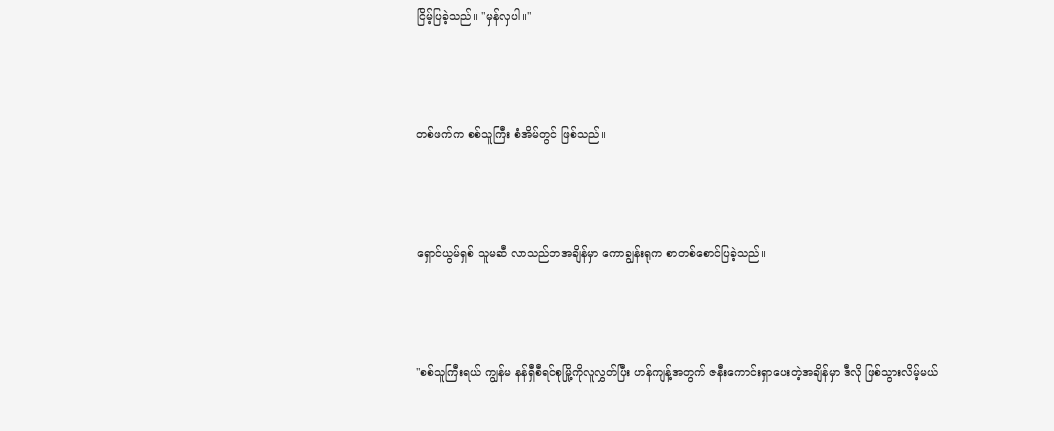ငြိမ့်ပြခဲ့သည်။ "မှန်လှပါ။"



တစ်ဖက်က စစ်သူကြီး စံအိမ်တွင် ဖြစ်သည်။



ရှောင်ယွမ်ရှစ် သူမဆီ လာသည်ဘအချိန်မှာ ကောချွန်းရုက စာတစ်စောင်ပြခဲ့သည်။



"စစ်သူကြီးရယ် ကျွန်မ နန်ရှီစီရင်စုမြို့ကိုလူလွှတ်ပြီး ဟန်ကျန့်အတွက် ဇနီးကောင်းရှာပေးတဲ့အချိန်မှာ ဒီလို ဖြစ်သွားလိမ့်မယ်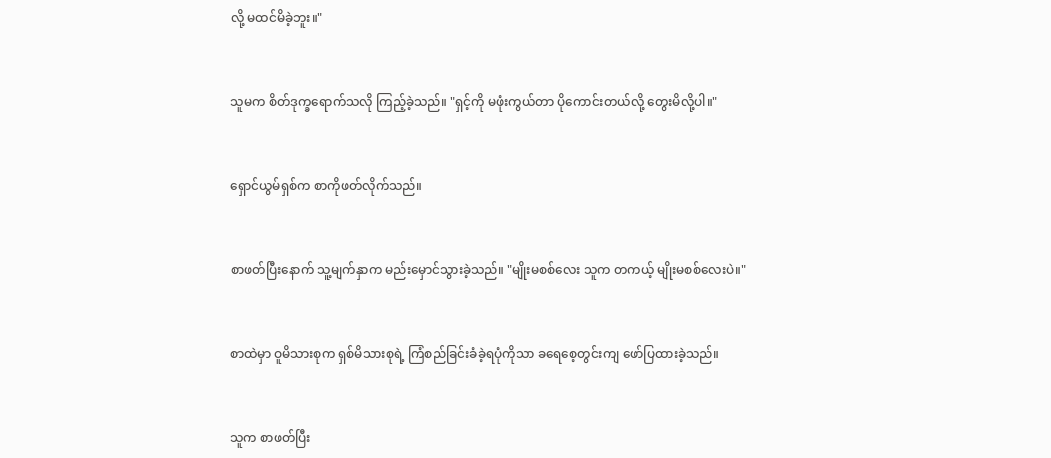လို့ မထင်မိခဲ့ဘူး။"



သူမက စိတ်ဒုက္ခရောက်သလို ကြည့်ခဲ့သည်။ "ရှင့်ကို မဖုံးကွယ်တာ ပိုကောင်းတယ်လို့ တွေးမိလို့ပါ။"



ရှောင်ယွမ်ရှစ်က စာကိုဖတ်လိုက်သည်။



စာဖတ်ပြီးနောက် သူ့မျက်နှာက မည်းမှောင်သွားခဲ့သည်။ "မျိုးမစစ်လေး သူက တကယ့် မျိုးမစစ်လေးပဲ။"



စာထဲမှာ ဝူမိသားစုက ရှစ်မိသားစုရဲ့ ကြံစည်ခြင်းခံခဲ့ရပုံကိုသာ ခရေစေ့တွင်းကျ ဖော်ပြထားခဲ့သည်။



သူက စာဖတ်ပြီး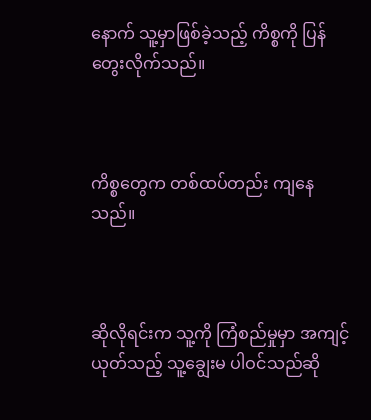နောက် သူ့မှာဖြစ်ခဲ့သည့် ကိစ္စကို ပြန်တွေးလိုက်သည်။



ကိစ္စတွေက တစ်ထပ်တည်း ကျနေသည်။



ဆိုလိုရင်းက သူ့ကို ကြံစည်မှုမှာ အကျင့်ယုတ်သည့် သူ့ချွေးမ ပါဝင်သည်ဆို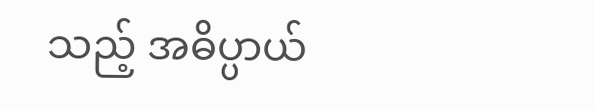သည့် အဓိပ္ပာယ်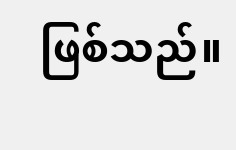ဖြစ်သည်။